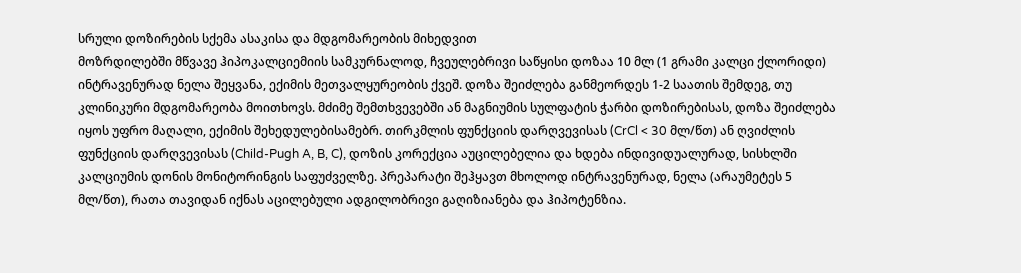სრული დოზირების სქემა ასაკისა და მდგომარეობის მიხედვით
მოზრდილებში მწვავე ჰიპოკალციემიის სამკურნალოდ, ჩვეულებრივი საწყისი დოზაა 10 მლ (1 გრამი კალცი ქლორიდი) ინტრავენურად ნელა შეყვანა, ექიმის მეთვალყურეობის ქვეშ. დოზა შეიძლება განმეორდეს 1-2 საათის შემდეგ, თუ კლინიკური მდგომარეობა მოითხოვს. მძიმე შემთხვევებში ან მაგნიუმის სულფატის ჭარბი დოზირებისას, დოზა შეიძლება იყოს უფრო მაღალი, ექიმის შეხედულებისამებრ. თირკმლის ფუნქციის დარღვევისას (CrCl < 30 მლ/წთ) ან ღვიძლის ფუნქციის დარღვევისას (Child-Pugh A, B, C), დოზის კორექცია აუცილებელია და ხდება ინდივიდუალურად, სისხლში კალციუმის დონის მონიტორინგის საფუძველზე. პრეპარატი შეჰყავთ მხოლოდ ინტრავენურად, ნელა (არაუმეტეს 5 მლ/წთ), რათა თავიდან იქნას აცილებული ადგილობრივი გაღიზიანება და ჰიპოტენზია.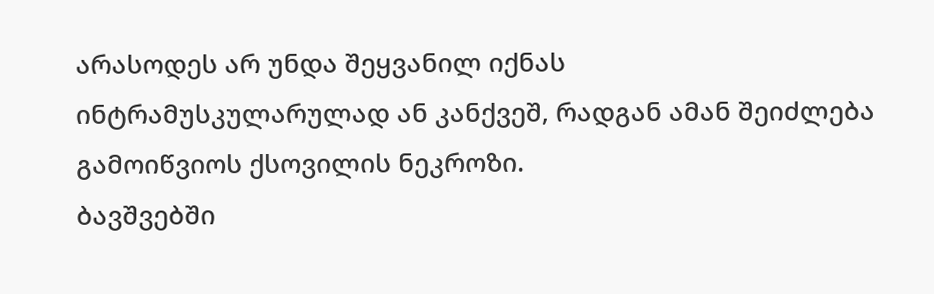არასოდეს არ უნდა შეყვანილ იქნას ინტრამუსკულარულად ან კანქვეშ, რადგან ამან შეიძლება გამოიწვიოს ქსოვილის ნეკროზი.
ბავშვებში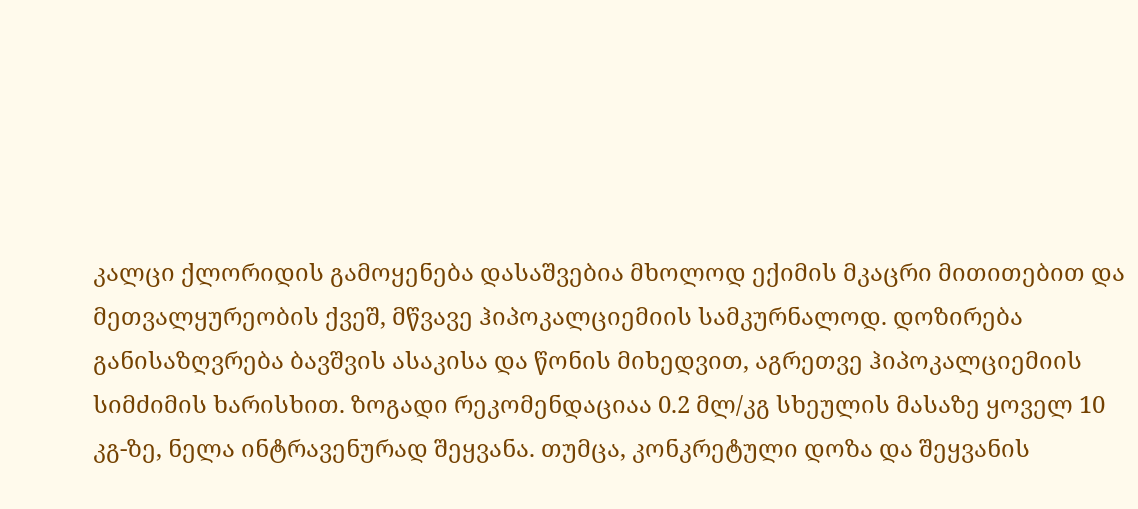კალცი ქლორიდის გამოყენება დასაშვებია მხოლოდ ექიმის მკაცრი მითითებით და მეთვალყურეობის ქვეშ, მწვავე ჰიპოკალციემიის სამკურნალოდ. დოზირება განისაზღვრება ბავშვის ასაკისა და წონის მიხედვით, აგრეთვე ჰიპოკალციემიის სიმძიმის ხარისხით. ზოგადი რეკომენდაციაა 0.2 მლ/კგ სხეულის მასაზე ყოველ 10 კგ-ზე, ნელა ინტრავენურად შეყვანა. თუმცა, კონკრეტული დოზა და შეყვანის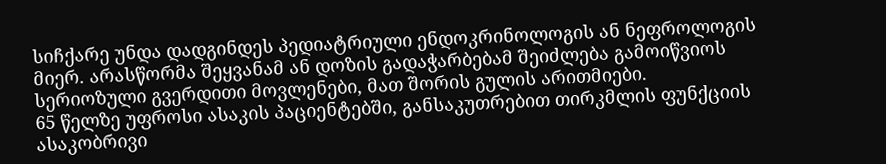სიჩქარე უნდა დადგინდეს პედიატრიული ენდოკრინოლოგის ან ნეფროლოგის მიერ. არასწორმა შეყვანამ ან დოზის გადაჭარბებამ შეიძლება გამოიწვიოს სერიოზული გვერდითი მოვლენები, მათ შორის გულის არითმიები.
65 წელზე უფროსი ასაკის პაციენტებში, განსაკუთრებით თირკმლის ფუნქციის ასაკობრივი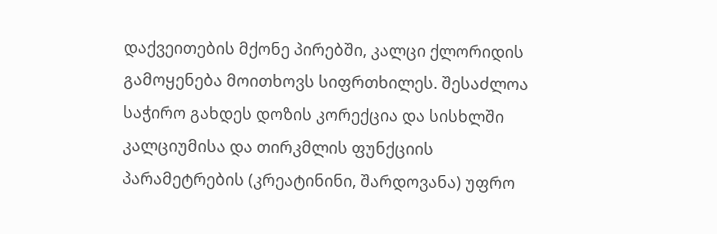დაქვეითების მქონე პირებში, კალცი ქლორიდის გამოყენება მოითხოვს სიფრთხილეს. შესაძლოა საჭირო გახდეს დოზის კორექცია და სისხლში კალციუმისა და თირკმლის ფუნქციის პარამეტრების (კრეატინინი, შარდოვანა) უფრო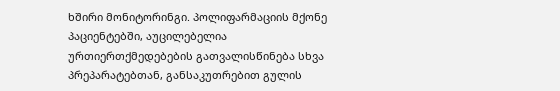ხშირი მონიტორინგი. პოლიფარმაციის მქონე პაციენტებში, აუცილებელია ურთიერთქმედებების გათვალისწინება სხვა პრეპარატებთან, განსაკუთრებით გულის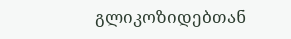გლიკოზიდებთან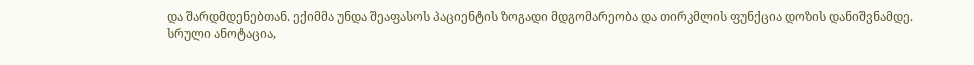და შარდმდენებთან. ექიმმა უნდა შეაფასოს პაციენტის ზოგადი მდგომარეობა და თირკმლის ფუნქცია დოზის დანიშვნამდე.
სრული ანოტაცია,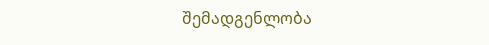შემადგენლობა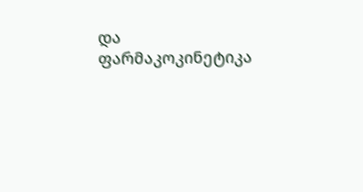და ფარმაკოკინეტიკა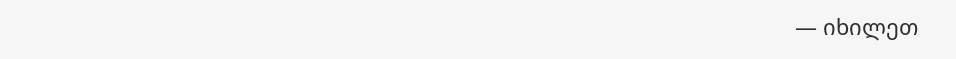— იხილეთ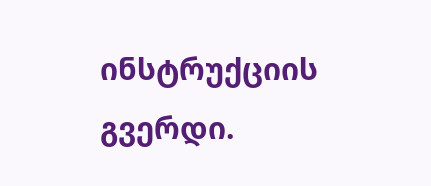ინსტრუქციის გვერდი.